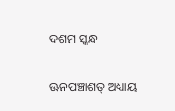ଦଶମ ସ୍କନ୍ଧ

ଊନପଞ୍ଚାଶତ୍ ଅଧ୍ୟାୟ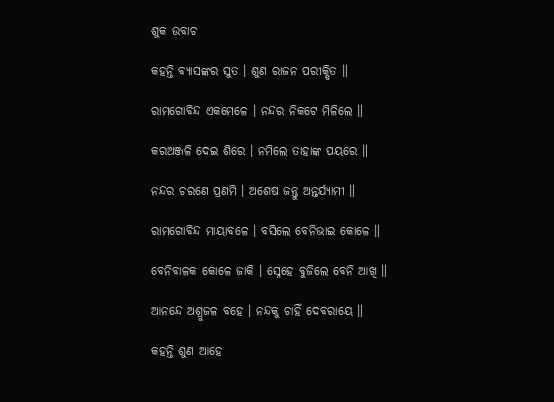ଶୁକ ଉବାଚ

କହନ୍ତି ବ୍ୟାସଙ୍କର ସୁତ । ଶୁଣ ରାଜନ ପରୀକ୍ଷିତ ॥

ରାମଗୋବିନ୍ଦ ଏକମେଳେ । ନନ୍ଦର ନିକଟେ ମିଳିଲେ ॥

କରଅଞ୍ଜଳି ଦେଇ ଶିରେ । ନମିଲେ ତାହାଙ୍କ ପୟରେ ॥

ନନ୍ଦର ଚରଣେ ପ୍ରଣମି । ଅଶେଷ ଜନ୍ତୁ ଅନ୍ତର୍ଯ୍ୟାମୀ ॥

ରାମଗୋବିନ୍ଦ ମାୟାବଳେ । ବସିଲେ ବେନିଭାଇ କୋଳେ ॥

ବେନିବାଳକ କୋଳେ ଜାକି । ସ୍ନେହେ ବୁଜିଲେ ବେନି ଆଖି ॥

ଆନନ୍ଦେ ଅଶ୍ରୁଜଳ ବହେ । ନନ୍ଦକୁ ଚାହିଁ ଦେବରାୟେ ॥

କହନ୍ତି ଶୁଣ ଆହେ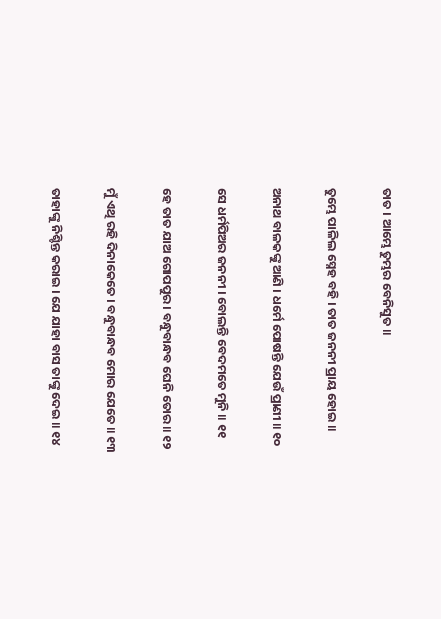ତାତ । ଆମ୍ଭେ ତୁମ୍ଭର ବେନିସୁତ ॥

ତୁମ୍ଭେ ପାଳିଲ ସ୍ନେହ ବହି । ତାତ ଜନନୀ ପ୍ରାୟ ହୋଇ ॥

ଅନାଥ ବାଳକଙ୍କୁ ଆଣି । ଧର୍ମେ ପୋଷନ୍ତି ଯେଉଁ ପ୍ରାଣୀ ॥ ୧୦

ସେ ଧର୍ମପିଅର ଜନନୀ । ବୋଲନ୍ତି ବେଦମତେ ମୁନି ॥ ୧୧

ହେ ତାତ ଯାଅ ଗୋପପୁର । ବନ୍ଧୁବାନ୍ଧବ ଘେନି ତୋର ॥ ୧୨

ମୁଁ ଏଥି ରହି ଦିନାକେତେ । ବନ୍ଧୁବାନ୍ଧବ ମୋର ଯେତେ ॥ ୧୩

ତାହାଙ୍କୁ ନିଶ୍ଚିନ୍ତ କରାଇ । ଯେ ଯାହା ବାସ ତାଙ୍କୁ ଦେଇ ॥ ୧୪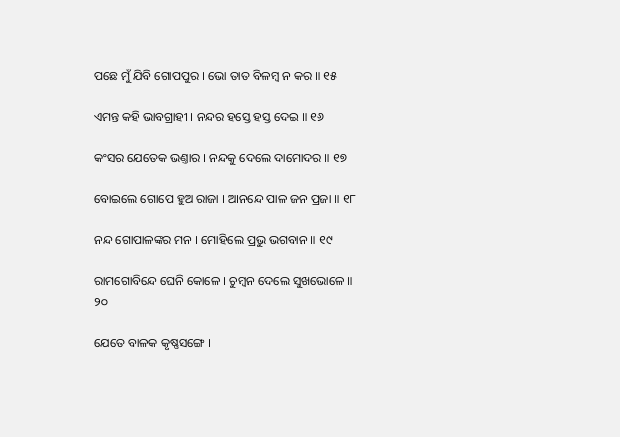ପଛେ ମୁଁ ଯିବି ଗୋପପୁର । ଭୋ ତାତ ବିଳମ୍ବ ନ କର ॥ ୧୫

ଏମନ୍ତ କହି ଭାବଗ୍ରାହୀ । ନନ୍ଦର ହସ୍ତେ ହସ୍ତ ଦେଇ ॥ ୧୬

କଂସର ଯେତେକ ଭଣ୍ତାର । ନନ୍ଦକୁ ଦେଲେ ଦାମୋଦର ॥ ୧୭

ବୋଇଲେ ଗୋପେ ହୁଅ ରାଜା । ଆନନ୍ଦେ ପାଳ ଜନ ପ୍ରଜା ॥ ୧୮

ନନ୍ଦ ଗୋପାଳଙ୍କର ମନ । ମୋହିଲେ ପ୍ରଭୁ ଭଗବାନ ॥ ୧୯

ରାମଗୋବିନ୍ଦେ ଘେନି କୋଳେ । ଚୁମ୍ବନ ଦେଲେ ସୁଖଭୋଳେ ॥ ୨୦

ଯେତେ ବାଳକ କୃଷ୍ଣସଙ୍ଗେ ।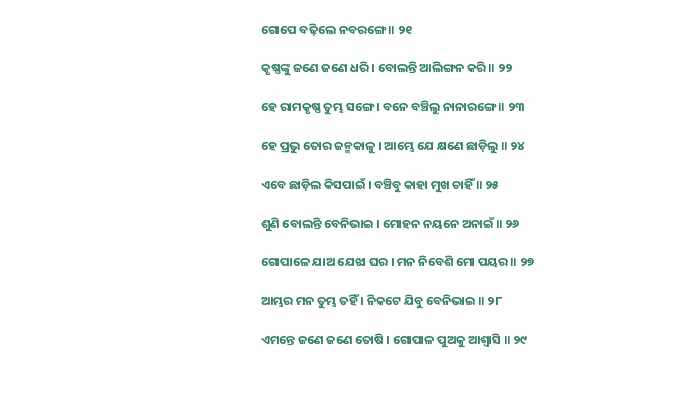ଗୋପେ ବଢ଼ିଲେ ନବରଙ୍ଗେ ॥ ୨୧

କୃଷ୍ଣଙ୍କୁ ଜଣେ ଜଣେ ଧରି । ବୋଲନ୍ତି ଆଲିଙ୍ଗନ କରି ॥ ୨୨

ହେ ରାମକୃଷ୍ଣ ତୁମ୍ଭ ସଙ୍ଗେ । ବନେ ବଞ୍ଚିଲୁ ନାନାରଙ୍ଗେ ॥ ୨୩

ହେ ପ୍ରଭୁ ତୋର ଜନ୍ମକାଳୁ । ଆମ୍ଭେ ଯେ କ୍ଷଣେ ଛାଡ଼ିଲୁ ॥ ୨୪

ଏବେ ଛାଡ଼ିଲ କିସପାଇଁ । ବଞ୍ଚିବୁ କାହା ମୁଖ ଚାହିଁ ॥ ୨୫

ଶୁଣି ବୋଲନ୍ତି ବେନିଭାଇ । ମୋହନ ନୟନେ ଅନାଇଁ ॥ ୨୬

ଗୋପାଳେ ଯାଅ ଯେଝା ଘର । ମନ ନିବେଶି ମୋ ପୟର ॥ ୨୭

ଆମ୍ଭର ମନ ତୁମ୍ଭ ତହିଁ । ନିକଟେ ଯିବୁ ବେନିଭାଇ ॥ ୨୮

ଏମନ୍ତେ ଜଣେ ଜଣେ ତୋଷି । ଗୋପାଳ ପୁଅକୁ ଆଶ୍ୱାସି ॥ ୨୯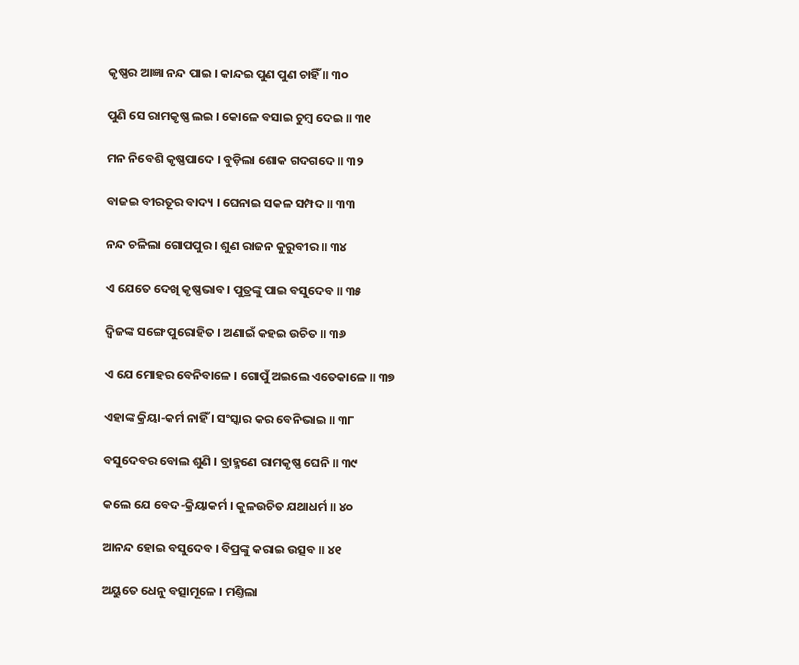କୃଷ୍ଣର ଆଜ୍ଞା ନନ୍ଦ ପାଇ । କାନ୍ଦଇ ପୁଣ ପୁଣ ଚାହିଁ ॥ ୩୦

ପୁଣି ସେ ରାମକୃଷ୍ଣ ଲଇ । କୋଳେ ବସାଇ ଚୁମ୍ବ ଦେଇ ॥ ୩୧

ମନ ନିବେଶି କୃଷ୍ଣପାଦେ । ବୁଡ଼ିଲା ଶୋକ ଗଦଗଦେ ॥ ୩୨

ବାଜଇ ବୀରତୂର ବାଦ୍ୟ । ଘେନାଇ ସକଳ ସମ୍ପଦ ॥ ୩୩

ନନ୍ଦ ଚଳିଲା ଗୋପପୁର । ଶୁଣ ରାଜନ କୁରୁବୀର ॥ ୩୪

ଏ ଯେତେ ଦେଖି କୃଷ୍ଣଭାବ । ପୁତ୍ରଙ୍କୁ ପାଇ ବସୁଦେବ ॥ ୩୫

ଦ୍ୱିଜଙ୍କ ସଙ୍ଗେ ପୁରୋହିତ । ଅଣାଇଁ କହଇ ଉଚିତ ॥ ୩୬

ଏ ଯେ ମୋହର ବେନିବାଳେ । ଗୋପୁଁ ଅଇଲେ ଏତେକାଳେ ॥ ୩୭

ଏହାଙ୍କ କ୍ରିୟା-କର୍ମ ନାହିଁ । ସଂସ୍କାର କର ବେନିଭାଇ ॥ ୩୮

ବସୁଦେବର ବୋଲ ଶୁଣି । ବ୍ରାହ୍ମଣେ ରାମକୃଷ୍ଣ ଘେନି ॥ ୩୯

କଲେ ଯେ ବେଦ-କ୍ରିୟାକର୍ମ । କୁଳଉଚିତ ଯଥାଧର୍ମ ॥ ୪୦

ଆନନ୍ଦ ହୋଇ ବସୁଦେବ । ବିପ୍ରଙ୍କୁ କରାଇ ଉତ୍ସବ ॥ ୪୧

ଅୟୁତେ ଧେନୁ ବତ୍ସାମୂଳେ । ମଣ୍ତିଲା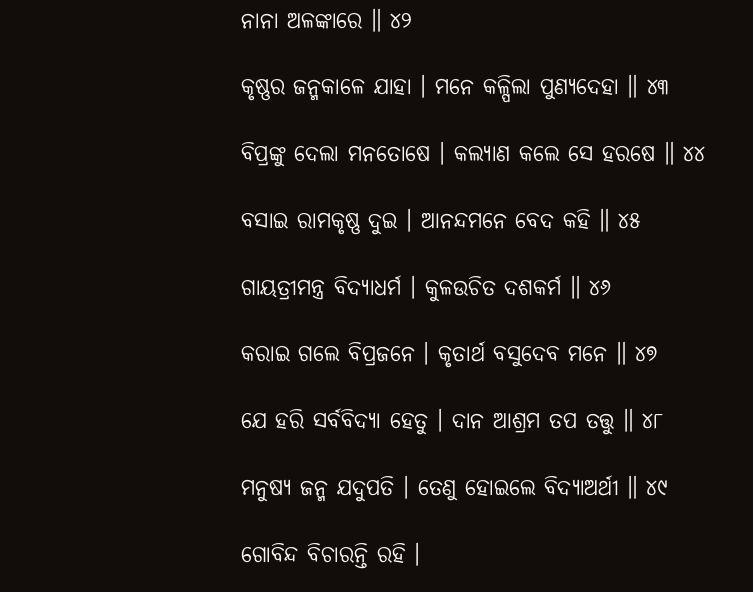ନାନା ଅଳଙ୍କାରେ ॥ ୪୨

କୃଷ୍ଣର ଜନ୍ମକାଳେ ଯାହା । ମନେ କଳ୍ପିଲା ପୁଣ୍ୟଦେହା ॥ ୪୩

ବିପ୍ରଙ୍କୁ ଦେଲା ମନତୋଷେ । କଲ୍ୟାଣ କଲେ ସେ ହରଷେ ॥ ୪୪

ବସାଇ ରାମକୃଷ୍ଣ ଦୁଇ । ଆନନ୍ଦମନେ ବେଦ କହି ॥ ୪୫

ଗାୟତ୍ରୀମନ୍ତ୍ର ବିଦ୍ୟାଧର୍ମ । କୁଳଉଚିତ ଦଶକର୍ମ ॥ ୪୬

କରାଇ ଗଲେ ବିପ୍ରଜନେ । କୃତାର୍ଥ ବସୁଦେବ ମନେ ॥ ୪୭

ଯେ ହରି ସର୍ବବିଦ୍ୟା ହେତୁ । ଦାନ ଆଶ୍ରମ ତପ ତତ୍ତୁ ॥ ୪୮

ମନୁଷ୍ୟ ଜନ୍ମ ଯଦୁପତି । ତେଣୁ ହୋଇଲେ ବିଦ୍ୟାଅର୍ଥୀ ॥ ୪୯

ଗୋବିନ୍ଦ ବିଚାରନ୍ତି ରହି ।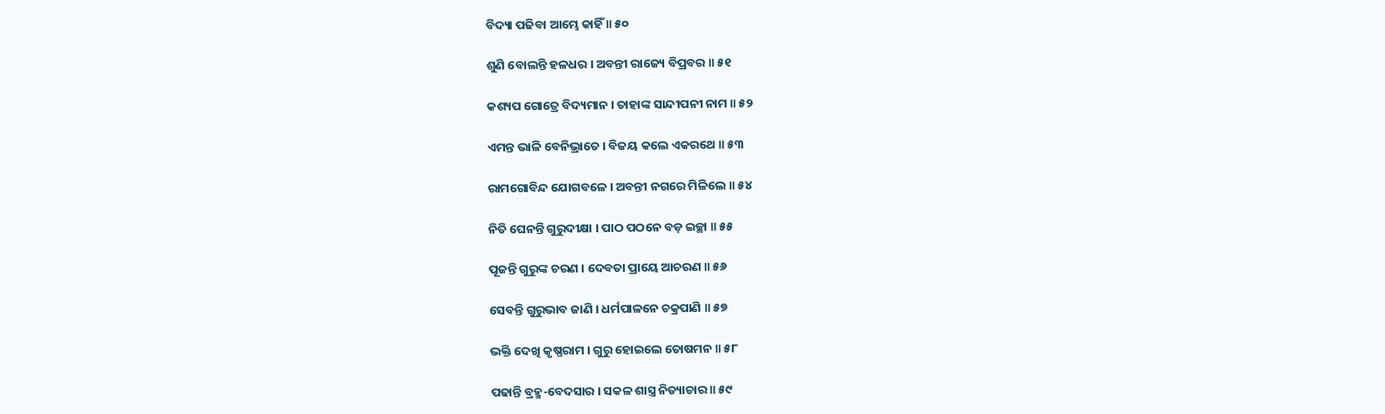ବିଦ୍ୟା ପଢିବା ଆମ୍ଭେ କାହିଁ ॥ ୫୦

ଶୁଣି ବୋଲନ୍ତି ହଳଧର । ଅବନ୍ତୀ ରାଜ୍ୟେ ବିପ୍ରବର ॥ ୫୧

କଶ୍ୟପ ଗୋତ୍ରେ ବିଦ୍ୟମାନ । ତାହାଙ୍କ ସାନ୍ଦୀପନୀ ନାମ ॥ ୫୨

ଏମନ୍ତ ଭାଳି ବେନିଭ୍ରାତେ । ବିଜୟ କଲେ ଏକରଥେ ॥ ୫୩

ରାମଗୋବିନ୍ଦ ଯୋଗବଳେ । ଅବନ୍ତୀ ନଗରେ ମିଳିଲେ ॥ ୫୪

ନିତି ଘେନନ୍ତି ଗୁରୁଦୀକ୍ଷା । ପାଠ ପଠନେ ବଡ଼ ଇଚ୍ଛା ॥ ୫୫

ପୂଜନ୍ତି ଗୁରୁଙ୍କ ଚରଣ । ଦେବତା ପ୍ରାୟେ ଆଚରଣ ॥ ୫୬

ସେବନ୍ତି ଗୁରୁଭାବ ଜାଣି । ଧର୍ମପାଳନେ ଚକ୍ରପାଣି ॥ ୫୭

ଭକ୍ତି ଦେଖି କୃଷ୍ଣରାମ । ଗୁରୁ ହୋଇଲେ ତୋଷମନ ॥ ୫୮

ପଢାନ୍ତି ବ୍ରହ୍ମ-ବେଦସାର । ସକଳ ଶାସ୍ତ୍ର ନିତ୍ୟାଚାର ॥ ୫୯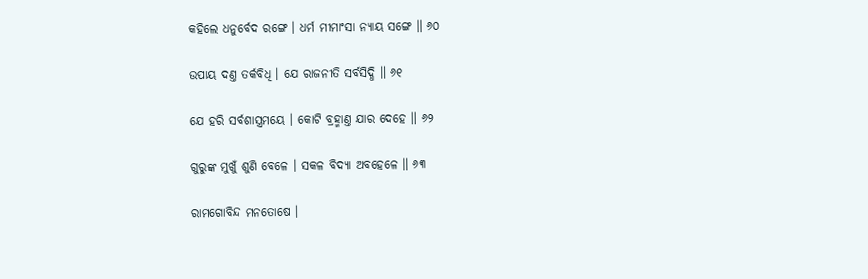କହିଲେ ଧନୁର୍ବେଦ ରଙ୍ଗେ । ଧର୍ମ ମୀମାଂସା ନ୍ୟାୟ ସଙ୍ଗେ ॥ ୬୦

ଉପାୟ ଦଣ୍ତ ତର୍କବିଧି । ଯେ ରାଜନୀତି ସର୍ବସିଦ୍ଧି ॥ ୬୧

ଯେ ହରି ସର୍ବଶାସ୍ତ୍ରମୟେ । କୋଟି ବ୍ରହ୍ମାଣ୍ତ ଯାର ଦେହେ ॥ ୬୨

ଗୁରୁଙ୍କ ମୁଖୁଁ ଶୁଣି ବେଳେ । ସକଳ ବିଦ୍ୟା ଅବହେଳେ ॥ ୬୩

ରାମଗୋବିନ୍ଦ ମନତୋଷେ ।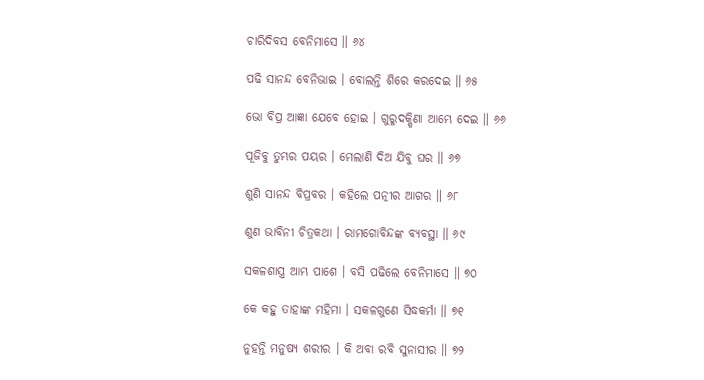ଚାରିଦିବସ ବେନିମାସେ ॥ ୬୪

ପଢି ସାନନ୍ଦ ବେନିଭାଇ । ବୋଲନ୍ତି ଶିରେ କରଦେଇ ॥ ୬୫

ଭୋ ବିପ୍ର ଆଜ୍ଞା ଯେବେ ହୋଇ । ଗୁରୁଦକ୍ଷିଣା ଆମ୍ଭେ ଦେଇ ॥ ୬୬

ପୂଜିବୁ ତୁମ୍ଭର ପୟର । ମେଲାଣି ଦିଅ ଯିବୁ ଘର ॥ ୬୭

ଶୁଣି ସାନନ୍ଦ ବିପ୍ରବର । କହିଲେ ପତ୍ନୀର ଆଗର ॥ ୬୮

ଶୁଣ ଭାବିନୀ ଚିତ୍ରକଥା । ରାମଗୋବିନ୍ଦଙ୍କ ବ୍ୟବସ୍ଥା ॥ ୬୯

ସକଳଶାସ୍ତ୍ର ଆମ୍ଭ ପାଶେ । ବସି ପଢିଲେ ବେନିମାସେ ॥ ୭୦

କେ କହୁ ତାହାଙ୍କ ମହିମା । ସକଳଗୁଣେ ସିଦ୍ଧକର୍ମା ॥ ୭୧

ନୁହନ୍ତି ମନୁଷ୍ୟ ଶରୀର । କି ଅବା ରବି ସୁନାସୀର ॥ ୭୨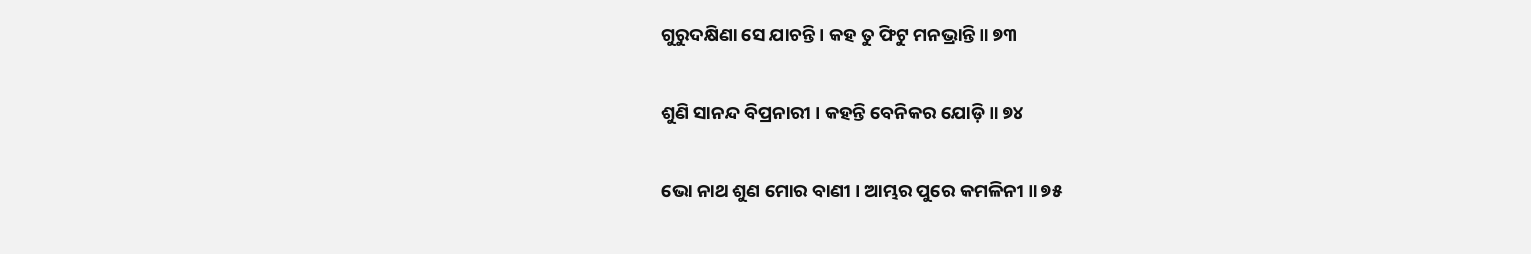ଗୁରୁଦକ୍ଷିଣା ସେ ଯାଚନ୍ତି । କହ ତୁ ଫିଟୁ ମନଭ୍ରାନ୍ତି ॥ ୭୩

ଶୁଣି ସାନନ୍ଦ ବିପ୍ରନାରୀ । କହନ୍ତି ବେନିକର ଯୋଡ଼ି ॥ ୭୪

ଭୋ ନାଥ ଶୁଣ ମୋର ବାଣୀ । ଆମ୍ଭର ପୁରେ କମଳିନୀ ॥ ୭୫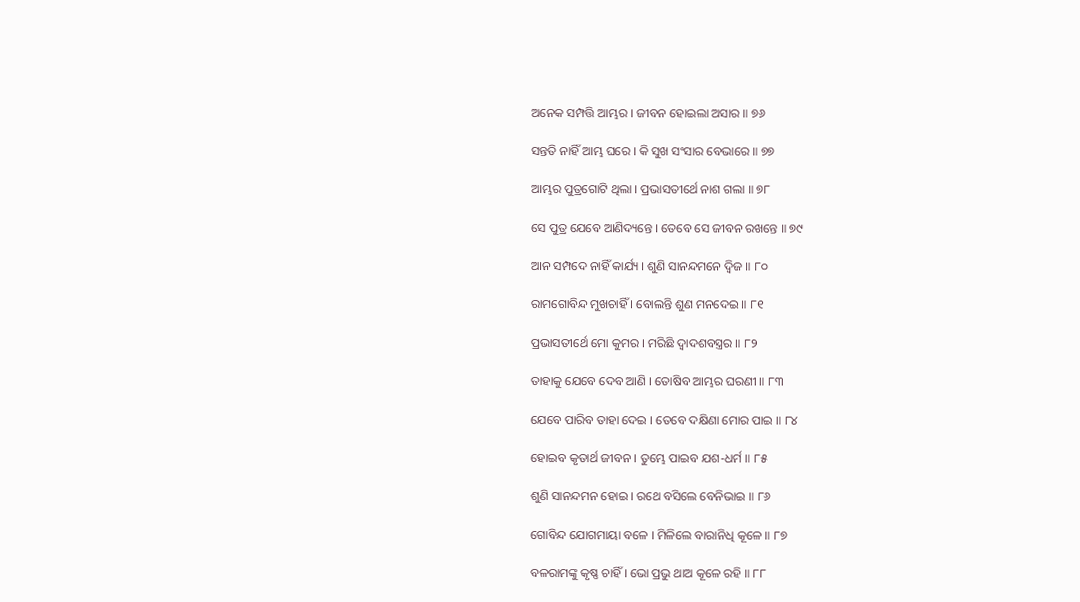ଅନେକ ସମ୍ପତ୍ତି ଆମ୍ଭର । ଜୀବନ ହୋଇଲା ଅସାର ॥ ୭୬

ସନ୍ତତି ନାହିଁ ଆମ୍ଭ ଘରେ । କି ସୁଖ ସଂସାର ବେଭାରେ ॥ ୭୭

ଆମ୍ଭର ପୁତ୍ରଗୋଟି ଥିଲା । ପ୍ରଭାସତୀର୍ଥେ ନାଶ ଗଲା ॥ ୭୮

ସେ ପୁତ୍ର ଯେବେ ଆଣିଦ୍ୟନ୍ତେ । ତେବେ ସେ ଜୀବନ ରଖନ୍ତେ ॥ ୭୯

ଆନ ସମ୍ପଦେ ନାହିଁ କାର୍ଯ୍ୟ । ଶୁଣି ସାନନ୍ଦମନେ ଦ୍ୱିଜ ॥ ୮୦

ରାମଗୋବିନ୍ଦ ମୁଖଚାହିଁ । ବୋଲନ୍ତି ଶୁଣ ମନଦେଇ ॥ ୮୧

ପ୍ରଭାସତୀର୍ଥେ ମୋ କୁମର । ମରିଛି ଦ୍ୱାଦଶବସ୍ତ୍ରର ॥ ୮୨

ତାହାକୁ ଯେବେ ଦେବ ଆଣି । ତୋଷିବ ଆମ୍ଭର ଘରଣୀ ॥ ୮୩

ଯେବେ ପାରିବ ତାହା ଦେଇ । ତେବେ ଦକ୍ଷିଣା ମୋର ପାଇ ॥ ୮୪

ହୋଇବ କୃତାର୍ଥ ଜୀବନ । ତୁମ୍ଭେ ପାଇବ ଯଶ-ଧର୍ମ ॥ ୮୫

ଶୁଣି ସାନନ୍ଦମନ ହୋଇ । ରଥେ ବସିଲେ ବେନିଭାଇ ॥ ୮୬

ଗୋବିନ୍ଦ ଯୋଗମାୟା ବଳେ । ମିଳିଲେ ବାରାନିଧି କୂଳେ ॥ ୮୭

ବଳରାମଙ୍କୁ କୃଷ୍ଣ ଚାହିଁ । ଭୋ ପ୍ରଭୁ ଥାଅ କୂଳେ ରହି ॥ ୮୮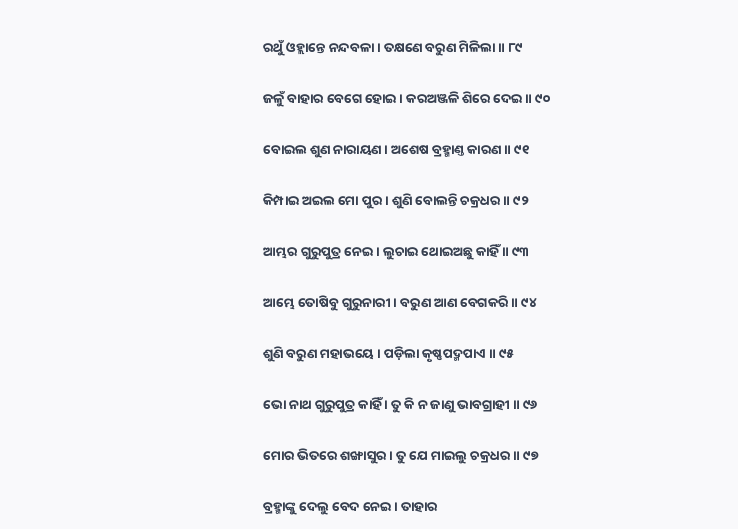ରଥୁଁ ଓହ୍ଲାନ୍ତେ ନନ୍ଦବଳା । ତକ୍ଷଣେ ବରୁଣ ମିଳିଲା ॥ ୮୯

ଜଳୁଁ ବାହାର ବେଗେ ହୋଇ । କରଅଞ୍ଜଳି ଶିରେ ଦେଇ ॥ ୯୦

ବୋଇଲ ଶୁଣ ନାରାୟଣ । ଅଶେଷ ବ୍ରହ୍ମାଣ୍ତ କାରଣ ॥ ୯୧

କିମ୍ପାଇ ଅଇଲ ମୋ ପୁର । ଶୁଣି ବୋଲନ୍ତି ଚକ୍ରଧର ॥ ୯୨

ଆମ୍ଭର ଗୁରୁପୁତ୍ର ନେଇ । ଲୁଚାଇ ଥୋଇଅଛୁ କାହିଁ ॥ ୯୩

ଆମ୍ଭେ ତୋଷିବୁ ଗୁରୁନାରୀ । ବରୁଣ ଆଣ ବେଗକରି ॥ ୯୪

ଶୁଣି ବରୁଣ ମହାଭୟେ । ପଡ଼ିଲା କୃଷ୍ଣପଦ୍ମପାଏ ॥ ୯୫

ଭୋ ନାଥ ଗୁରୁପୁତ୍ର କାହିଁ । ତୁ କି ନ ଜାଣୁ ଭାବଗ୍ରାହୀ ॥ ୯୬

ମୋର ଭିତରେ ଶଙ୍ଖାସୁର । ତୁ ଯେ ମାଇଲୁ ଚକ୍ରଧର ॥ ୯୭

ବ୍ରହ୍ମାଙ୍କୁ ଦେଲୁ ବେଦ ନେଇ । ତାହାର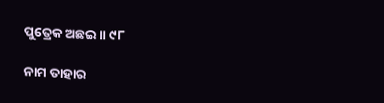ପୁତ୍ରେକ ଅଛଇ ॥ ୯୮

ନାମ ତାହାର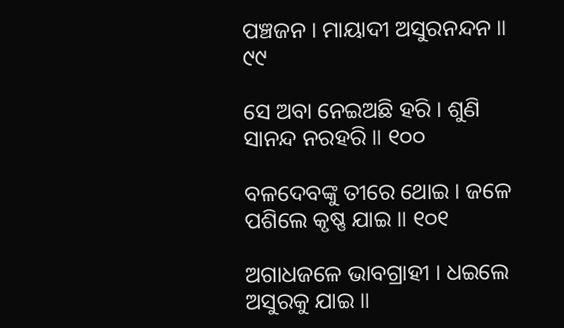ପଞ୍ଚଜନ । ମାୟାଦୀ ଅସୁରନନ୍ଦନ ॥ ୯୯

ସେ ଅବା ନେଇଅଛି ହରି । ଶୁଣି ସାନନ୍ଦ ନରହରି ॥ ୧୦୦

ବଳଦେବଙ୍କୁ ତୀରେ ଥୋଇ । ଜଳେ ପଶିଲେ କୃଷ୍ଣ ଯାଇ ॥ ୧୦୧

ଅଗାଧଜଳେ ଭାବଗ୍ରାହୀ । ଧଇଲେ ଅସୁରକୁ ଯାଇ ॥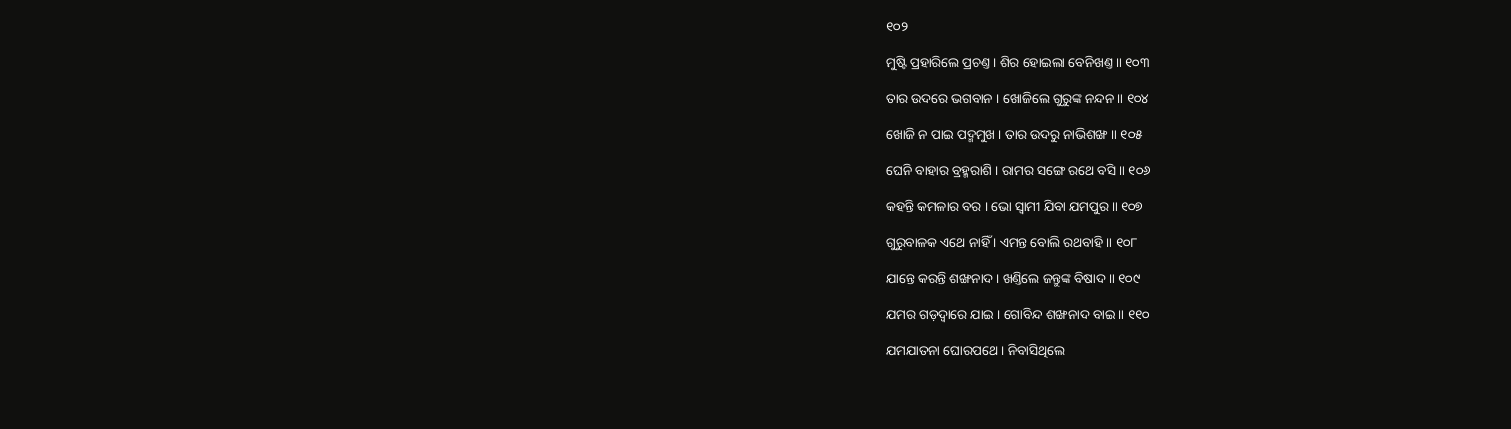୧୦୨

ମୁଷ୍ଟି ପ୍ରହାରିଲେ ପ୍ରଚଣ୍ତ । ଶିର ହୋଇଲା ବେନିଖଣ୍ତ ॥ ୧୦୩

ତାର ଉଦରେ ଭଗବାନ । ଖୋଜିଲେ ଗୁରୁଙ୍କ ନନ୍ଦନ ॥ ୧୦୪

ଖୋଜି ନ ପାଇ ପଦ୍ମମୁଖ । ତାର ଉଦରୁ ନାଭିଶଙ୍ଖ ॥ ୧୦୫

ଘେନି ବାହାର ବ୍ରହ୍ମରାଶି । ରାମର ସଙ୍ଗେ ରଥେ ବସି ॥ ୧୦୬

କହନ୍ତି କମଳାର ବର । ଭୋ ସ୍ୱାମୀ ଯିବା ଯମପୁର ॥ ୧୦୭

ଗୁରୁବାଳକ ଏଥେ ନାହିଁ । ଏମନ୍ତ ବୋଲି ରଥବାହି ॥ ୧୦୮

ଯାନ୍ତେ କରନ୍ତି ଶଙ୍ଖନାଦ । ଖଣ୍ତିଲେ ଜନ୍ତୁଙ୍କ ବିଷାଦ ॥ ୧୦୯

ଯମର ଗଡ଼ଦ୍ୱାରେ ଯାଇ । ଗୋବିନ୍ଦ ଶଙ୍ଖନାଦ ବାଇ ॥ ୧୧୦

ଯମଯାତନା ଘୋରପଥେ । ନିବାସିଥିଲେ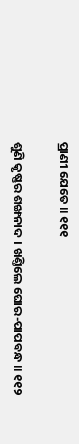ପ୍ରାଣୀ ଯେତେ ॥ ୧୧୧

ଶୁଣି କୃଷ୍ଣର ଶଙ୍ଖନାଦ । ଖଣ୍ତିଲେ ଘୋର-ପାପବନ୍ଧ ॥ ୧୧୨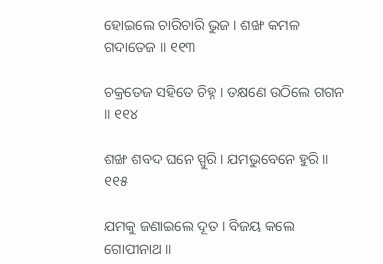ହୋଇଲେ ଚାରିଚାରି ଭୁଜ । ଶଙ୍ଖ କମଳ ଗଦାତେଜ ॥ ୧୧୩

ଚକ୍ରତେଜ ସହିତେ ଚିହ୍ନ । ତକ୍ଷଣେ ଉଠିଲେ ଗଗନ ॥ ୧୧୪

ଶଙ୍ଖ ଶବଦ ଘନେ ସ୍ପୁରି । ଯମଭୁବେନେ ହୁରି ॥ ୧୧୫

ଯମକୁ ଜଣାଇଲେ ଦୂତ । ବିଜୟ କଲେ ଗୋପୀନାଥ ॥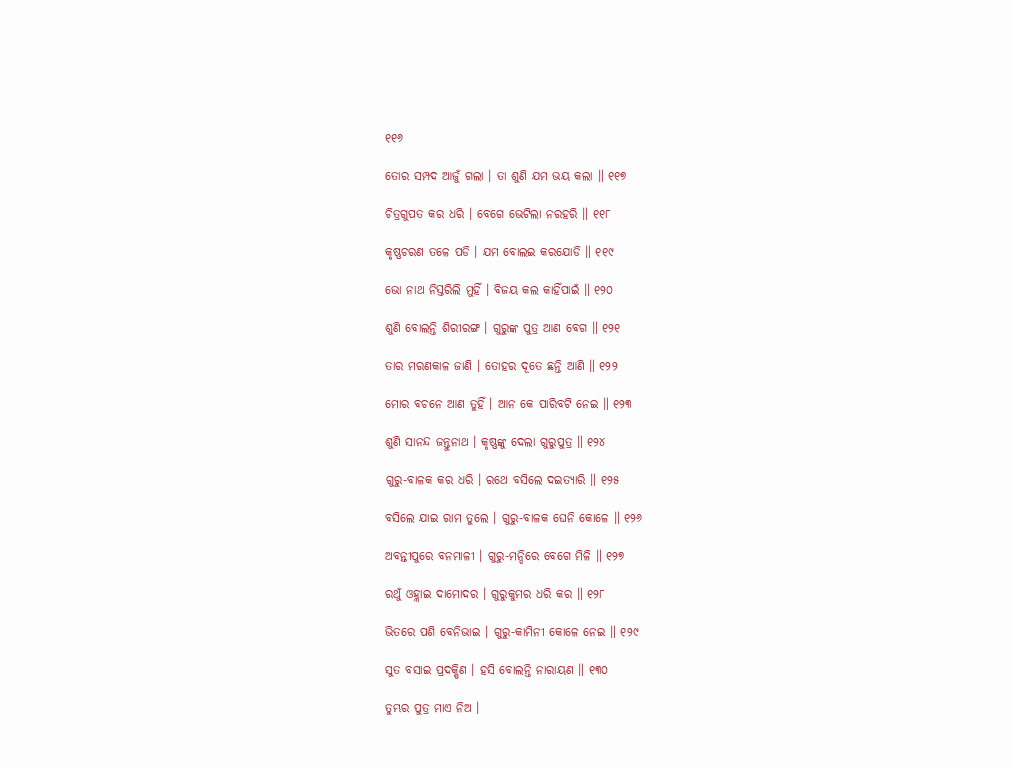୧୧୬

ତୋର ସମ୍ପଦ ଆଜୁଁ ଗଲା । ତା ଶୁଣି ଯମ ଭୟ କଲା ॥ ୧୧୭

ଚିତ୍ରଗୁପତ କର ଧରି । ବେଗେ ଭେଟିଲା ନରହରି ॥ ୧୧୮

କୃଷ୍ଣଚରଣ ତଳେ ପଡି । ଯମ ବୋଲଇ କରଯୋଡି ॥ ୧୧୯

ଭୋ ନାଥ ନିସ୍ତରିଲି ମୁହିଁ । ବିଜୟ କଲ କାହିଁପାଇଁ ॥ ୧୨୦

ଶୁଣି ବୋଲନ୍ତି ଶିରୀରଙ୍ଗ । ଗୁରୁଙ୍କ ପୁତ୍ର ଆଣ ବେଗ ॥ ୧୨୧

ତାର ମରଣକାଳ ଜାଣି । ତୋହର ଦୂତେ ଛନ୍ତି ଆଣି ॥ ୧୨୨

ମୋର ବଚନେ ଆଣ ତୁହିଁ । ଆନ କେ ପାରିବଟି ନେଇ ॥ ୧୨୩

ଶୁଣି ସାନନ୍ଦ ଜନ୍ତୁନାଥ । କୃଷ୍ଣଙ୍କୁ ଦେଲା ଗୁରୁପୁତ୍ର ॥ ୧୨୪

ଗୁରୁ-ବାଳକ କର ଧରି । ରଥେ ବସିଲେ ଦଇତ୍ୟାରି ॥ ୧୨୫

ବସିଲେ ଯାଇ ରାମ ତୁଲେ । ଗୁରୁ-ବାଳକ ଘେନି କୋଳେ ॥ ୧୨୬

ଅବନ୍ତୀପୁରେ ବନମାଳୀ । ଗୁରୁ-ମନ୍ଦିରେ ବେଗେ ମିଳି ॥ ୧୨୭

ରଥୁଁ ଓହ୍ଲାଇ ଦାମୋଦର । ଗୁରୁକୁମର ଧରି କର ॥ ୧୨୮

ଭିତରେ ପଶି ବେନିଭାଇ । ଗୁରୁ-କାମିନୀ କୋଳେ ନେଇ ॥ ୧୨୯

ସୁତ ବସାଇ ପ୍ରଦକ୍ଷିଣ । ହସି ବୋଲନ୍ତି ନାରାୟଣ ॥ ୧୩୦

ତୁମ୍ଭର ପୁତ୍ର ମାଏ ନିଅ ।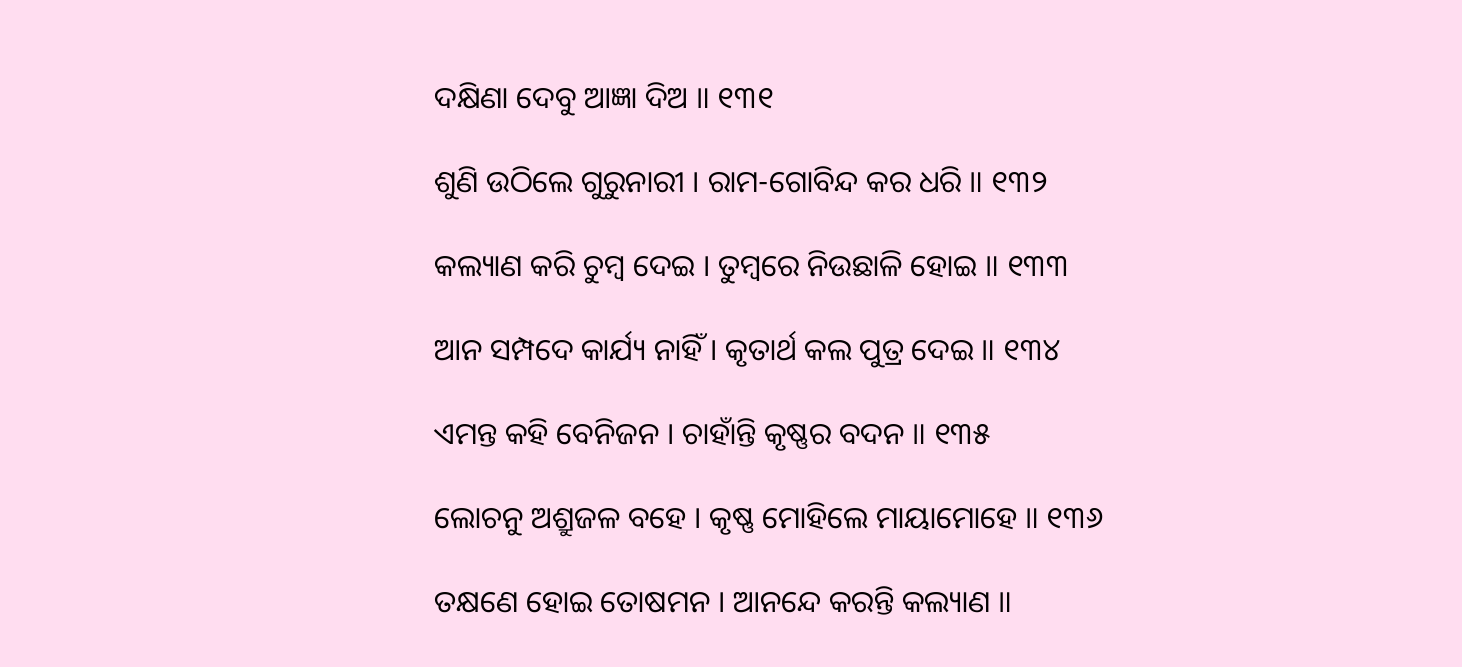ଦକ୍ଷିଣା ଦେବୁ ଆଜ୍ଞା ଦିଅ ॥ ୧୩୧

ଶୁଣି ଉଠିଲେ ଗୁରୁନାରୀ । ରାମ-ଗୋବିନ୍ଦ କର ଧରି ॥ ୧୩୨

କଲ୍ୟାଣ କରି ଚୁମ୍ବ ଦେଇ । ତୁମ୍ବରେ ନିଉଛାଳି ହୋଇ ॥ ୧୩୩

ଆନ ସମ୍ପଦେ କାର୍ଯ୍ୟ ନାହିଁ । କୃତାର୍ଥ କଲ ପୁତ୍ର ଦେଇ ॥ ୧୩୪

ଏମନ୍ତ କହି ବେନିଜନ । ଚାହାଁନ୍ତି କୃଷ୍ଣର ବଦନ ॥ ୧୩୫

ଲୋଚନୁ ଅଶ୍ରୁଜଳ ବହେ । କୃଷ୍ଣ ମୋହିଲେ ମାୟାମୋହେ ॥ ୧୩୬

ତକ୍ଷଣେ ହୋଇ ତୋଷମନ । ଆନନ୍ଦେ କରନ୍ତି କଲ୍ୟାଣ ॥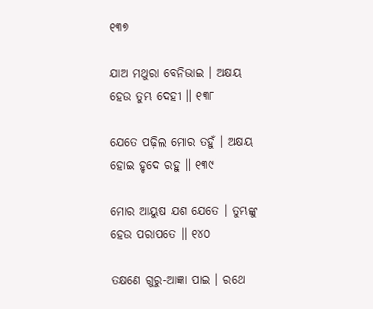୧୩୭

ଯାଅ ମଥୁରା ବେନିଭାଇ । ଅକ୍ଷୟ ହେଉ ତୁମ୍ଭ ଦେହୀ ॥ ୧୩୮

ଯେତେ ପଢ଼ିଲ ମୋର ତହୁଁ । ଅକ୍ଷୟ ହୋଇ ହୃଦେ ରହୁ ॥ ୧୩୯

ମୋର ଆୟୁଷ ଯଶ ଯେତେ । ତୁମ୍ଭଙ୍କୁ ହେଉ ପରାପତେ ॥ ୧୪୦

ତକ୍ଷଣେ ଗୁରୁ-ଆଜ୍ଞା ପାଇ । ରଥେ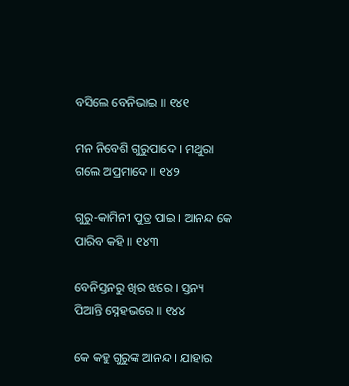ବସିଲେ ବେନିଭାଇ ॥ ୧୪୧

ମନ ନିବେଶି ଗୁରୁପାଦେ । ମଥୁରା ଗଲେ ଅପ୍ରମାଦେ ॥ ୧୪୨

ଗୁରୁ-କାମିନୀ ପୁତ୍ର ପାଇ । ଆନନ୍ଦ କେ ପାରିବ କହି ॥ ୧୪୩

ବେନିସ୍ତନରୁ ଖିର ଝରେ । ସ୍ତନ୍ୟ ପିଆନ୍ତି ସ୍ନେହଭରେ ॥ ୧୪୪

କେ କହୁ ଗୁରୁଙ୍କ ଆନନ୍ଦ । ଯାହାର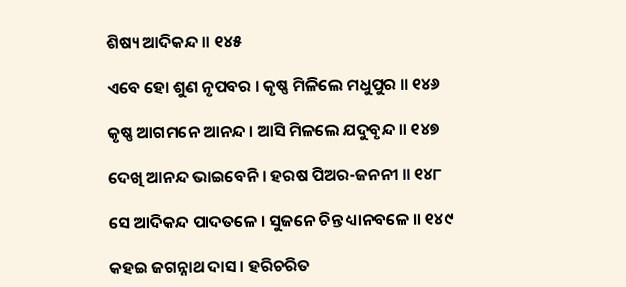ଶିଷ୍ୟ ଆଦିକନ୍ଦ ॥ ୧୪୫

ଏବେ ହୋ ଶୁଣ ନୃପବର । କୃଷ୍ଣ ମିଳିଲେ ମଧୁପୁର ॥ ୧୪୬

କୃଷ୍ଣ ଆଗମନେ ଆନନ୍ଦ । ଆସି ମିଳଲେ ଯଦୁବୃନ୍ଦ ॥ ୧୪୭

ଦେଖି ଆନନ୍ଦ ଭାଇବେନି । ହରଷ ପିଅର-ଜନନୀ ॥ ୧୪୮

ସେ ଆଦିକନ୍ଦ ପାଦତଳେ । ସୁଜନେ ଚିନ୍ତ ଧ୍ୟାନବଳେ ॥ ୧୪୯

କହଇ ଜଗନ୍ନାଥ ଦାସ । ହରିଚରିତ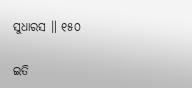ସୁଧାରସ ॥ ୧୫୦

ଇତି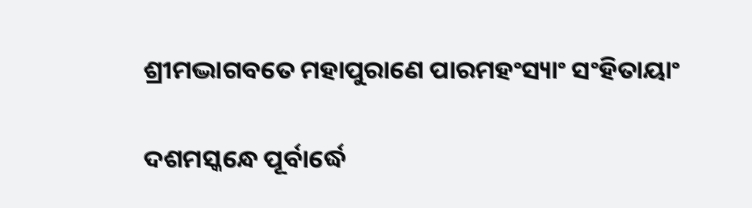ଶ୍ରୀମଦ୍ଭାଗବତେ ମହାପୁରାଣେ ପାରମହଂସ୍ୟାଂ ସଂହିତାୟାଂ

ଦଶମସ୍କନ୍ଧେ ପୂର୍ବାର୍ଦ୍ଧେ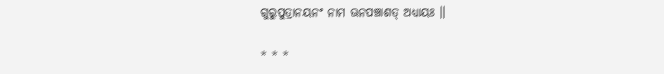ଗୁରୁପୁତ୍ରାନୟନଂ ନାମ ଊନପଞ୍ଚାଶତ୍ ଅଧ୍ୟାୟଃ ॥

* * *